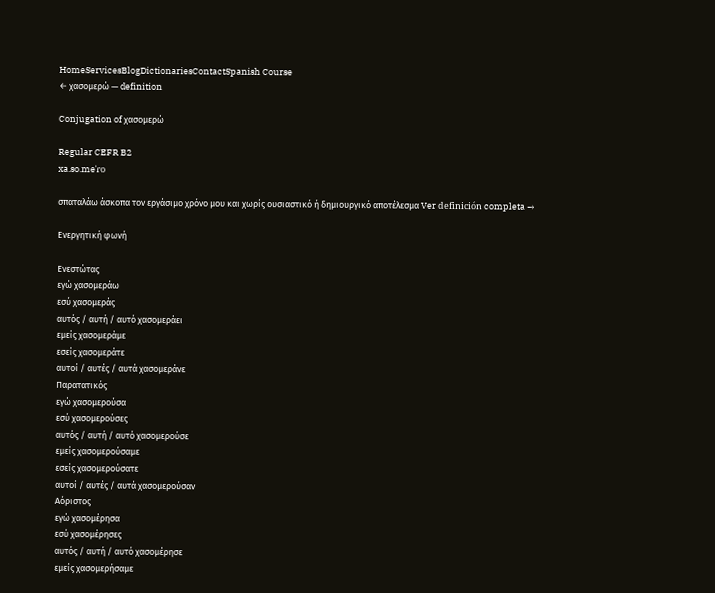HomeServicesBlogDictionariesContactSpanish Course
← χασομερώ — definition

Conjugation of χασομερώ

Regular CEFR B2
xa.so.meˈɾo

σπαταλάω άσκοπα τον εργάσιμο χρόνο μου και χωρίς ουσιαστικό ή δημιουργικό αποτέλεσμα Ver definición completa →

Ενεργητική φωνή

Ενεστώτας
εγώ χασομεράω
εσύ χασομεράς
αυτός / αυτή / αυτό χασομεράει
εμείς χασομεράμε
εσείς χασομεράτε
αυτοί / αυτές / αυτά χασομεράνε
Παρατατικός
εγώ χασομερούσα
εσύ χασομερούσες
αυτός / αυτή / αυτό χασομερούσε
εμείς χασομερούσαμε
εσείς χασομερούσατε
αυτοί / αυτές / αυτά χασομερούσαν
Αόριστος
εγώ χασομέρησα
εσύ χασομέρησες
αυτός / αυτή / αυτό χασομέρησε
εμείς χασομερήσαμε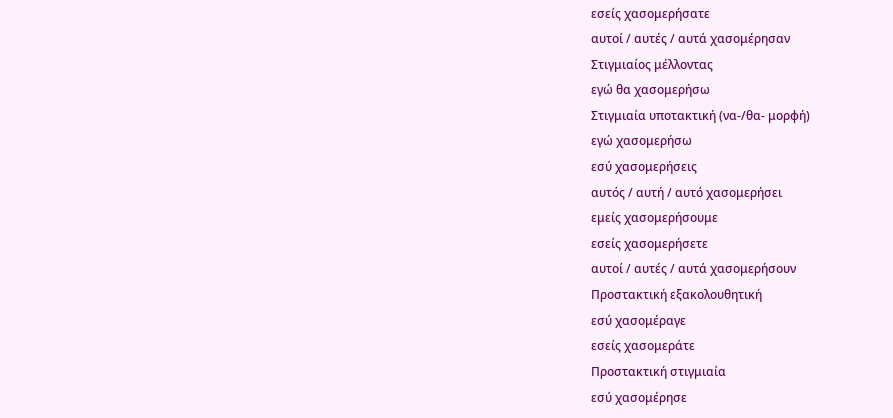εσείς χασομερήσατε
αυτοί / αυτές / αυτά χασομέρησαν
Στιγμιαίος μέλλοντας
εγώ θα χασομερήσω
Στιγμιαία υποτακτική (να-/θα- μορφή)
εγώ χασομερήσω
εσύ χασομερήσεις
αυτός / αυτή / αυτό χασομερήσει
εμείς χασομερήσουμε
εσείς χασομερήσετε
αυτοί / αυτές / αυτά χασομερήσουν
Προστακτική εξακολουθητική
εσύ χασομέραγε
εσείς χασομεράτε
Προστακτική στιγμιαία
εσύ χασομέρησε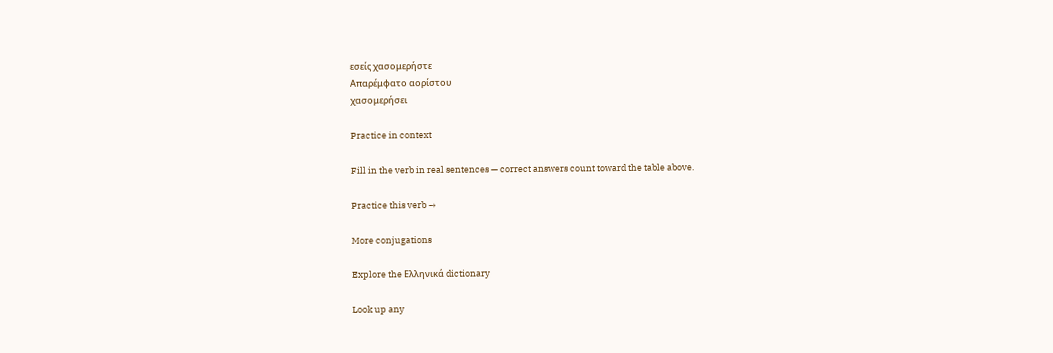εσείς χασομερήστε
Απαρέμφατο αορίστου
χασομερήσει

Practice in context

Fill in the verb in real sentences — correct answers count toward the table above.

Practice this verb →

More conjugations

Explore the Ελληνικά dictionary

Look up any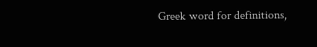Greek word for definitions,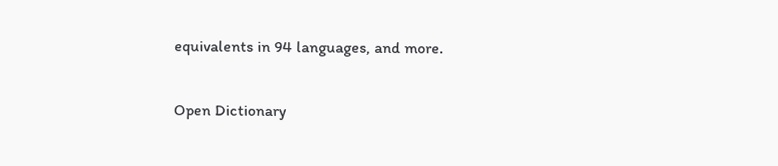equivalents in 94 languages, and more.

Open Dictionary